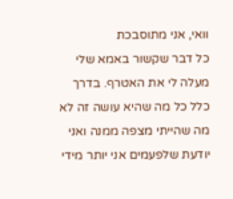וואי, אני מתוסבכת
כל דבר שקשור באמא שלי מעלה לי את האטרף. בדרך כלל כל מה שהיא עושה זה לא מה שהייתי מצפה ממנה ואני יודעת שלפעמים אני יותר מידי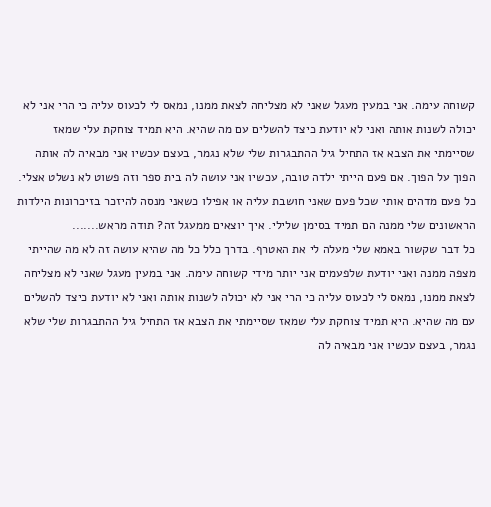קשוחה עימה. אני במעין מעגל שאני לא מצליחה לצאת ממנו, נמאס לי לכעוס עליה כי הרי אני לא יכולה לשנות אותה ואני לא יודעת כיצד להשלים עם מה שהיא. היא תמיד צוחקת עלי שמאז שסיימתי את הצבא אז התחיל גיל ההתבגרות שלי שלא נגמר, בעצם עכשיו אני מבאיה לה אותה הפוך על הפוך. אם פעם הייתי ילדה טובה, עכשיו אני עושה לה בית ספר וזה פשוט לא נשלט אצלי. כל פעם מדהים אותי שכל פעם שאני חושבת עליה או אפילו כשאני מנסה להיזכר בזיכרונות הילדות הראשונים שלי ממנה הם תמיד בסימן שלילי. איך יוצאים ממעגל זה? תודה מראש.......
כל דבר שקשור באמא שלי מעלה לי את האטרף. בדרך כלל כל מה שהיא עושה זה לא מה שהייתי מצפה ממנה ואני יודעת שלפעמים אני יותר מידי קשוחה עימה. אני במעין מעגל שאני לא מצליחה לצאת ממנו, נמאס לי לכעוס עליה כי הרי אני לא יכולה לשנות אותה ואני לא יודעת כיצד להשלים עם מה שהיא. היא תמיד צוחקת עלי שמאז שסיימתי את הצבא אז התחיל גיל ההתבגרות שלי שלא נגמר, בעצם עכשיו אני מבאיה לה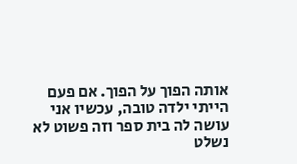אותה הפוך על הפוך. אם פעם הייתי ילדה טובה, עכשיו אני עושה לה בית ספר וזה פשוט לא נשלט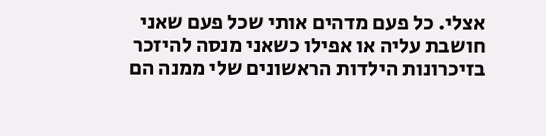אצלי. כל פעם מדהים אותי שכל פעם שאני חושבת עליה או אפילו כשאני מנסה להיזכר בזיכרונות הילדות הראשונים שלי ממנה הם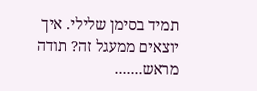תמיד בסימן שלילי. איך יוצאים ממעגל זה? תודה מראש.......